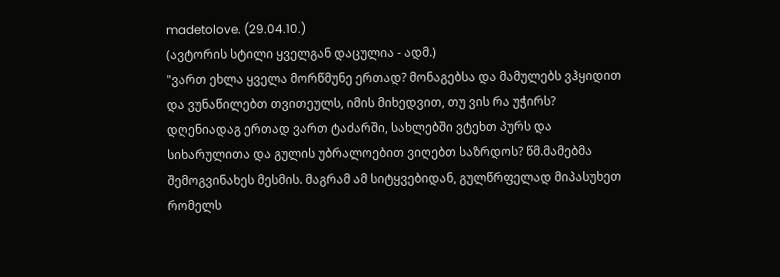madetolove. (29.04.10.)
(ავტორის სტილი ყველგან დაცულია - ადმ.)
"ვართ ეხლა ყველა მორწმუნე ერთად? მონაგებსა და მამულებს ვჰყიდით და ვუნაწილებთ თვითეულს, იმის მიხედვით, თუ ვის რა უჭირს? დღენიადაგ ერთად ვართ ტაძარში, სახლებში ვტეხთ პურს და სიხარულითა და გულის უბრალოებით ვიღებთ საზრდოს? წმ.მამებმა შემოგვინახეს მესმის. მაგრამ ამ სიტყვებიდან, გულწრფელად მიპასუხეთ რომელს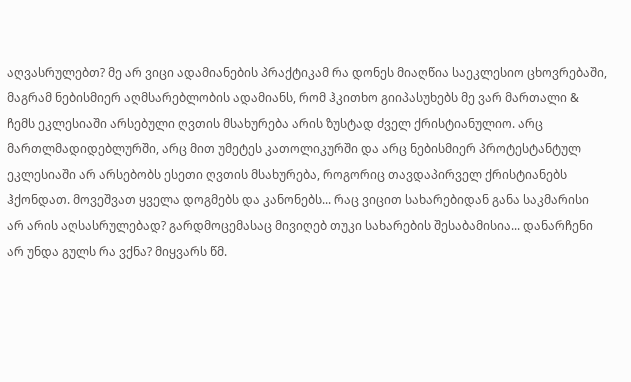აღვასრულებთ? მე არ ვიცი ადამიანების პრაქტიკამ რა დონეს მიაღწია საეკლესიო ცხოვრებაში, მაგრამ ნებისმიერ აღმსარებლობის ადამიანს, რომ ჰკითხო გიიპასუხებს მე ვარ მართალი & ჩემს ეკლესიაში არსებული ღვთის მსახურება არის ზუსტად ძველ ქრისტიანულიო. არც მართლმადიდებლურში, არც მით უმეტეს კათოლიკურში და არც ნებისმიერ პროტესტანტულ ეკლესიაში არ არსებობს ესეთი ღვთის მსახურება, როგორიც თავდაპირველ ქრისტიანებს ჰქონდათ. მოვეშვათ ყველა დოგმებს და კანონებს... რაც ვიცით სახარებიდან განა საკმარისი არ არის აღსასრულებად? გარდმოცემასაც მივიღებ თუკი სახარების შესაბამისია... დანარჩენი არ უნდა გულს რა ვქნა? მიყვარს წმ.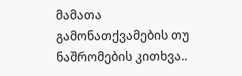მამათა გამონათქვამების თუ ნაშრომების კითხვა..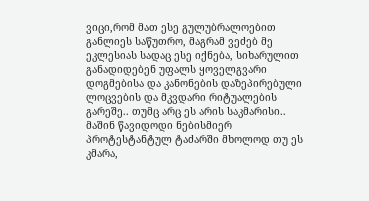ვიცი,რომ მათ ესე გულუბრალოებით განლიეს საწუთრო, მაგრამ ვეძებ მე ეკლესიას სადაც ესე იქნება, სიხარულით განადიდებენ უფალს ყოველგვარი დოგმებისა და კანონების დაზეპირებული ლოცვების და მკვდარი რიტუალების გარეშე.. თუმც არც ეს არის საკმარისი.. მაშინ წავიდოდი ნებისმიერ პროტესტანტულ ტაძარში მხოლოდ თუ ეს კმარა,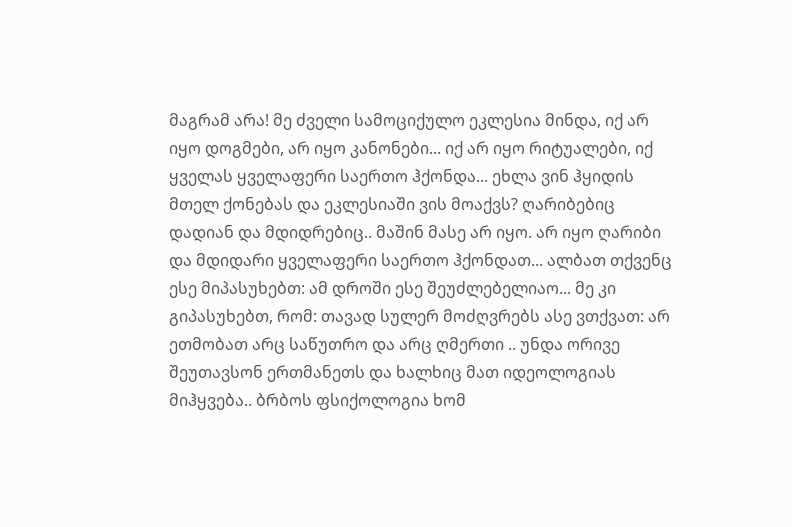მაგრამ არა! მე ძველი სამოციქულო ეკლესია მინდა, იქ არ იყო დოგმები, არ იყო კანონები... იქ არ იყო რიტუალები, იქ ყველას ყველაფერი საერთო ჰქონდა... ეხლა ვინ ჰყიდის მთელ ქონებას და ეკლესიაში ვის მოაქვს? ღარიბებიც დადიან და მდიდრებიც.. მაშინ მასე არ იყო. არ იყო ღარიბი და მდიდარი ყველაფერი საერთო ჰქონდათ... ალბათ თქვენც ესე მიპასუხებთ: ამ დროში ესე შეუძლებელიაო... მე კი გიპასუხებთ, რომ: თავად სულერ მოძღვრებს ასე ვთქვათ: არ ეთმობათ არც საწუთრო და არც ღმერთი .. უნდა ორივე შეუთავსონ ერთმანეთს და ხალხიც მათ იდეოლოგიას მიჰყვება.. ბრბოს ფსიქოლოგია ხომ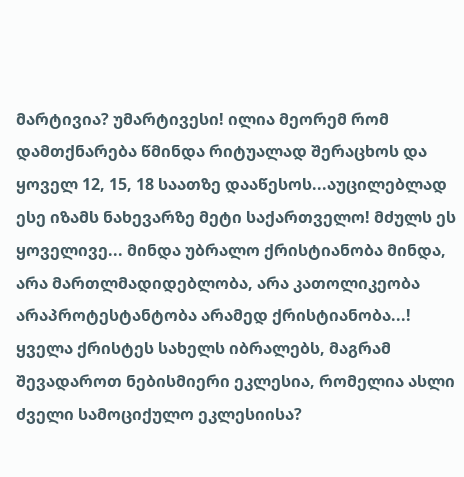მარტივია? უმარტივესი! ილია მეორემ რომ დამთქნარება წმინდა რიტუალად შერაცხოს და ყოველ 12, 15, 18 საათზე დააწესოს...აუცილებლად ესე იზამს ნახევარზე მეტი საქართველო! მძულს ეს ყოველივე... მინდა უბრალო ქრისტიანობა მინდა, არა მართლმადიდებლობა, არა კათოლიკეობა არაპროტესტანტობა არამედ ქრისტიანობა...! ყველა ქრისტეს სახელს იბრალებს, მაგრამ შევადაროთ ნებისმიერი ეკლესია, რომელია ასლი ძველი სამოციქულო ეკლესიისა?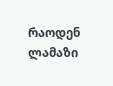რაოდენ ლამაზი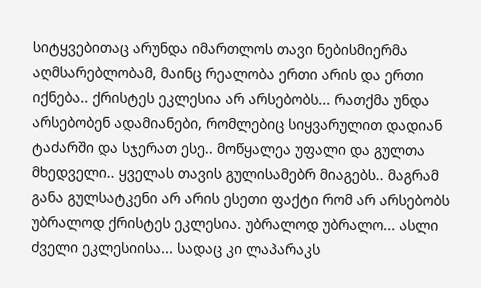სიტყვებითაც არუნდა იმართლოს თავი ნებისმიერმა აღმსარებლობამ, მაინც რეალობა ერთი არის და ერთი იქნება.. ქრისტეს ეკლესია არ არსებობს... რათქმა უნდა არსებობენ ადამიანები, რომლებიც სიყვარულით დადიან ტაძარში და სჯერათ ესე.. მოწყალეა უფალი და გულთა მხედველი.. ყველას თავის გულისამებრ მიაგებს.. მაგრამ განა გულსატკენი არ არის ესეთი ფაქტი რომ არ არსებობს უბრალოდ ქრისტეს ეკლესია. უბრალოდ უბრალო... ასლი ძველი ეკლესიისა... სადაც კი ლაპარაკს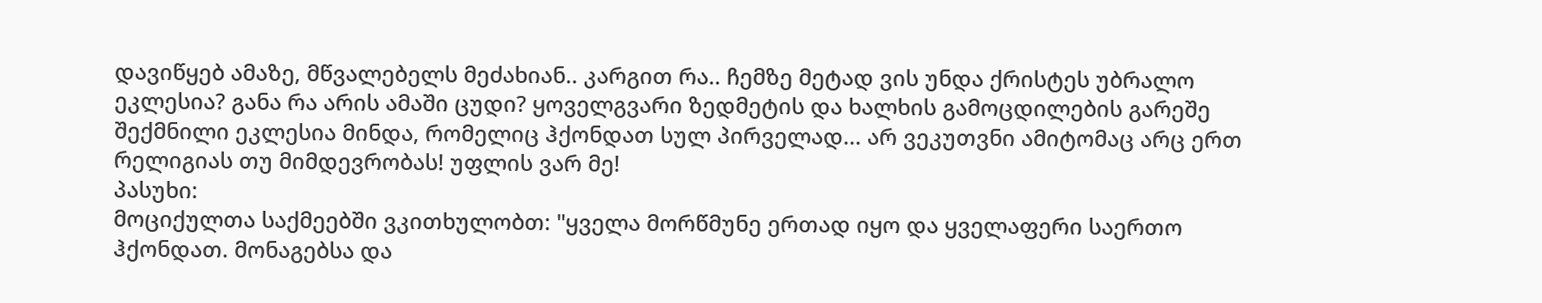დავიწყებ ამაზე, მწვალებელს მეძახიან.. კარგით რა.. ჩემზე მეტად ვის უნდა ქრისტეს უბრალო ეკლესია? განა რა არის ამაში ცუდი? ყოველგვარი ზედმეტის და ხალხის გამოცდილების გარეშე შექმნილი ეკლესია მინდა, რომელიც ჰქონდათ სულ პირველად... არ ვეკუთვნი ამიტომაც არც ერთ რელიგიას თუ მიმდევრობას! უფლის ვარ მე!
პასუხი:
მოციქულთა საქმეებში ვკითხულობთ: "ყველა მორწმუნე ერთად იყო და ყველაფერი საერთო ჰქონდათ. მონაგებსა და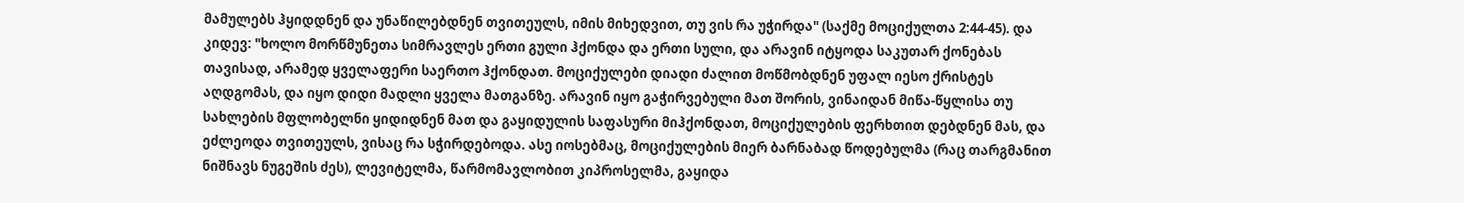მამულებს ჰყიდდნენ და უნაწილებდნენ თვითეულს, იმის მიხედვით, თუ ვის რა უჭირდა" (საქმე მოციქულთა 2:44-45). და კიდევ: "ხოლო მორწმუნეთა სიმრავლეს ერთი გული ჰქონდა და ერთი სული, და არავინ იტყოდა საკუთარ ქონებას თავისად, არამედ ყველაფერი საერთო ჰქონდათ. მოციქულები დიადი ძალით მოწმობდნენ უფალ იესო ქრისტეს აღდგომას, და იყო დიდი მადლი ყველა მათგანზე. არავინ იყო გაჭირვებული მათ შორის, ვინაიდან მიწა-წყლისა თუ სახლების მფლობელნი ყიდიდნენ მათ და გაყიდულის საფასური მიჰქონდათ, მოციქულების ფერხთით დებდნენ მას, და ეძლეოდა თვითეულს, ვისაც რა სჭირდებოდა. ასე იოსებმაც, მოციქულების მიერ ბარნაბად წოდებულმა (რაც თარგმანით ნიშნავს ნუგეშის ძეს), ლევიტელმა, წარმომავლობით კიპროსელმა, გაყიდა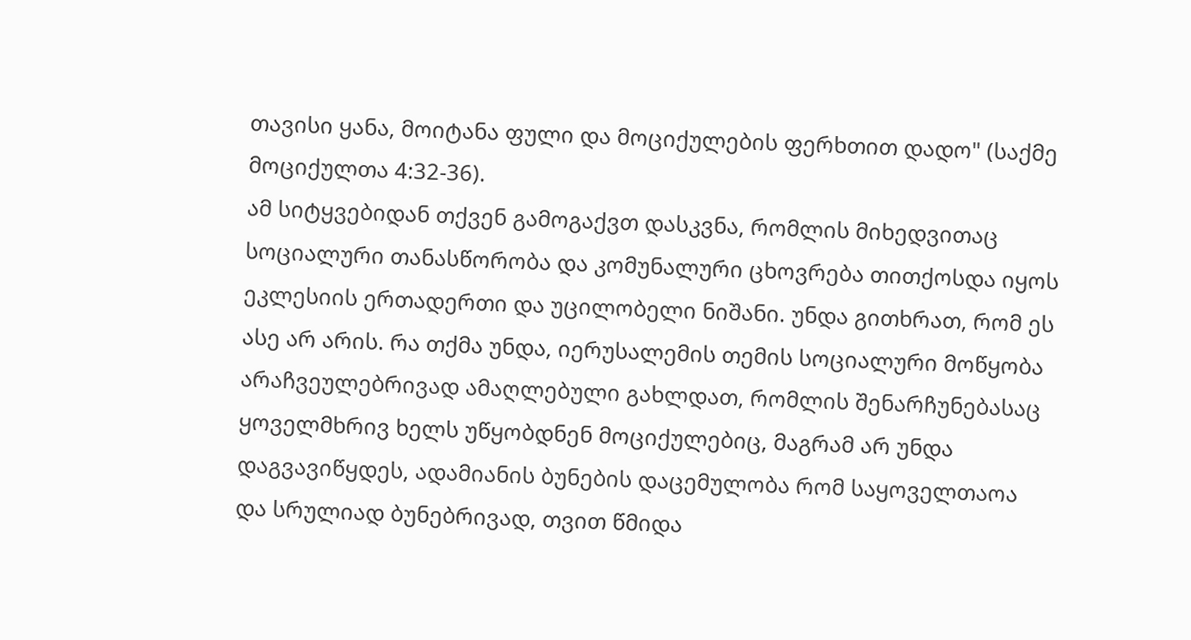თავისი ყანა, მოიტანა ფული და მოციქულების ფერხთით დადო" (საქმე მოციქულთა 4:32-36).
ამ სიტყვებიდან თქვენ გამოგაქვთ დასკვნა, რომლის მიხედვითაც სოციალური თანასწორობა და კომუნალური ცხოვრება თითქოსდა იყოს ეკლესიის ერთადერთი და უცილობელი ნიშანი. უნდა გითხრათ, რომ ეს ასე არ არის. რა თქმა უნდა, იერუსალემის თემის სოციალური მოწყობა არაჩვეულებრივად ამაღლებული გახლდათ, რომლის შენარჩუნებასაც ყოველმხრივ ხელს უწყობდნენ მოციქულებიც, მაგრამ არ უნდა დაგვავიწყდეს, ადამიანის ბუნების დაცემულობა რომ საყოველთაოა და სრულიად ბუნებრივად, თვით წმიდა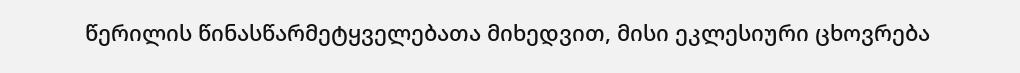წერილის წინასწარმეტყველებათა მიხედვით, მისი ეკლესიური ცხოვრება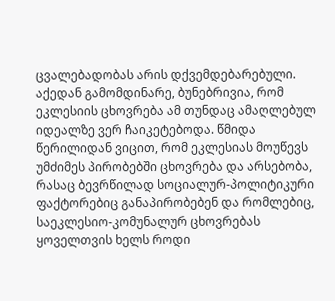ცვალებადობას არის დქვემდებარებული. აქედან გამომდინარე, ბუნებრივია, რომ ეკლესიის ცხოვრება ამ თუნდაც ამაღლებულ იდეალზე ვერ ჩაიკეტებოდა. წმიდა წერილიდან ვიცით, რომ ეკლესიას მოუწევს უმძიმეს პირობებში ცხოვრება და არსებობა, რასაც ბევრწილად სოციალურ-პოლიტიკური ფაქტორებიც განაპირობებენ და რომლებიც, საეკლესიო-კომუნალურ ცხოვრებას ყოველთვის ხელს როდი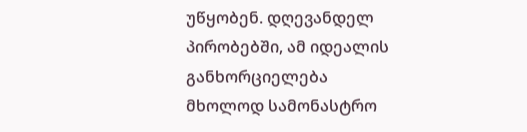უწყობენ. დღევანდელ პირობებში, ამ იდეალის განხორციელება მხოლოდ სამონასტრო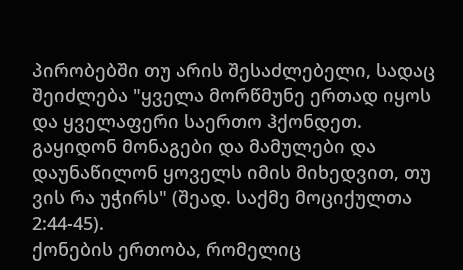პირობებში თუ არის შესაძლებელი, სადაც შეიძლება "ყველა მორწმუნე ერთად იყოს და ყველაფერი საერთო ჰქონდეთ. გაყიდონ მონაგები და მამულები და დაუნაწილონ ყოველს იმის მიხედვით, თუ ვის რა უჭირს" (შეად. საქმე მოციქულთა 2:44-45).
ქონების ერთობა, რომელიც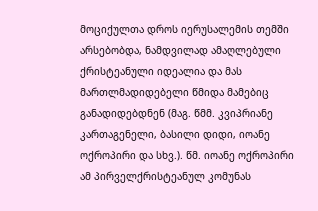მოციქულთა დროს იერუსალემის თემში არსებობდა, ნამდვილად ამაღლებული ქრისტეანული იდეალია და მას მართლმადიდებელი წმიდა მამებიც განადიდებდნენ (მაგ. წმმ. კვიპრიანე კართაგენელი, ბასილი დიდი, იოანე ოქროპირი და სხვ.). წმ. იოანე ოქროპირი ამ პირველქრისტეანულ კომუნას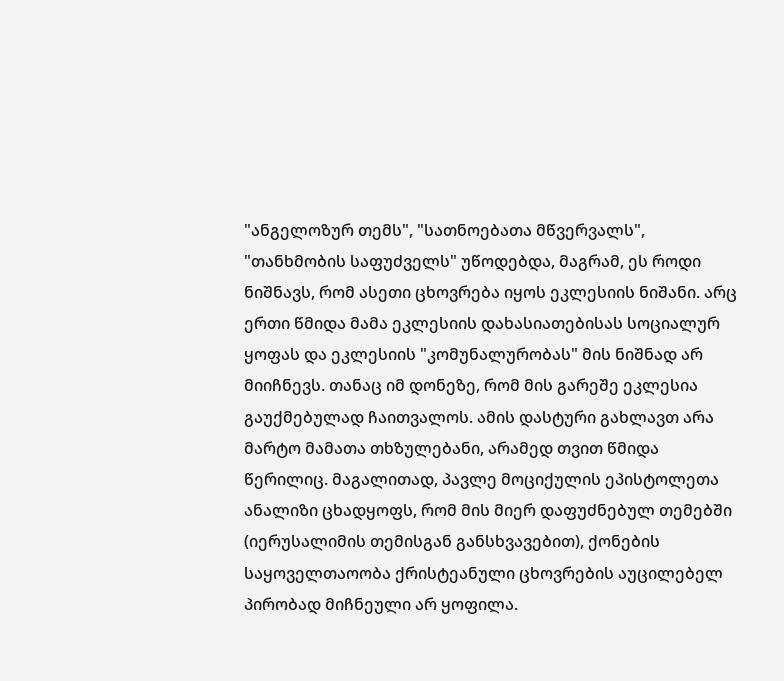"ანგელოზურ თემს", "სათნოებათა მწვერვალს", "თანხმობის საფუძველს" უწოდებდა, მაგრამ, ეს როდი ნიშნავს, რომ ასეთი ცხოვრება იყოს ეკლესიის ნიშანი. არც ერთი წმიდა მამა ეკლესიის დახასიათებისას სოციალურ ყოფას და ეკლესიის "კომუნალურობას" მის ნიშნად არ მიიჩნევს. თანაც იმ დონეზე, რომ მის გარეშე ეკლესია გაუქმებულად ჩაითვალოს. ამის დასტური გახლავთ არა მარტო მამათა თხზულებანი, არამედ თვით წმიდა წერილიც. მაგალითად, პავლე მოციქულის ეპისტოლეთა ანალიზი ცხადყოფს, რომ მის მიერ დაფუძნებულ თემებში (იერუსალიმის თემისგან განსხვავებით), ქონების საყოველთაოობა ქრისტეანული ცხოვრების აუცილებელ პირობად მიჩნეული არ ყოფილა.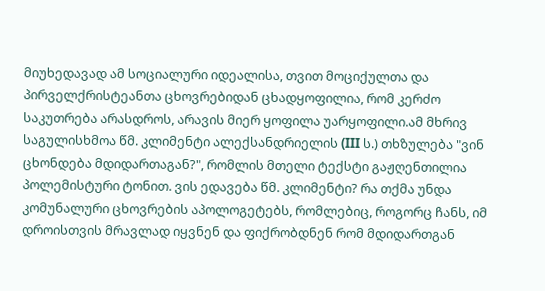მიუხედავად ამ სოციალური იდეალისა, თვით მოციქულთა და პირველქრისტეანთა ცხოვრებიდან ცხადყოფილია, რომ კერძო საკუთრება არასდროს, არავის მიერ ყოფილა უარყოფილი.ამ მხრივ საგულისხმოა წმ. კლიმენტი ალექსანდრიელის (III ს.) თხზულება "ვინ ცხონდება მდიდართაგან?", რომლის მთელი ტექსტი გაჟღენთილია პოლემისტური ტონით. ვის ედავება წმ. კლიმენტი? რა თქმა უნდა კომუნალური ცხოვრების აპოლოგეტებს, რომლებიც, როგორც ჩანს, იმ დროისთვის მრავლად იყვნენ და ფიქრობდნენ რომ მდიდართგან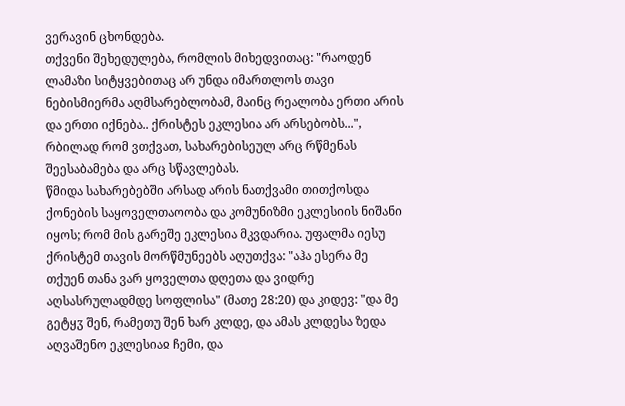ვერავინ ცხონდება.
თქვენი შეხედულება, რომლის მიხედვითაც: "რაოდენ ლამაზი სიტყვებითაც არ უნდა იმართლოს თავი ნებისმიერმა აღმსარებლობამ, მაინც რეალობა ერთი არის და ერთი იქნება.. ქრისტეს ეკლესია არ არსებობს...", რბილად რომ ვთქვათ, სახარებისეულ არც რწმენას შეესაბამება და არც სწავლებას.
წმიდა სახარებებში არსად არის ნათქვამი თითქოსდა ქონების საყოველთაოობა და კომუნიზმი ეკლესიის ნიშანი იყოს; რომ მის გარეშე ეკლესია მკვდარია. უფალმა იესუ ქრისტემ თავის მორწმუნეებს აღუთქვა: "აჰა ესერა მე თქუენ თანა ვარ ყოველთა დღეთა და ვიდრე აღსასრულადმდე სოფლისა" (მათე 28:20) და კიდევ: "და მე გეტყჳ შენ, რამეთუ შენ ხარ კლდე, და ამას კლდესა ზედა აღვაშენო ეკლესიაჲ ჩემი, და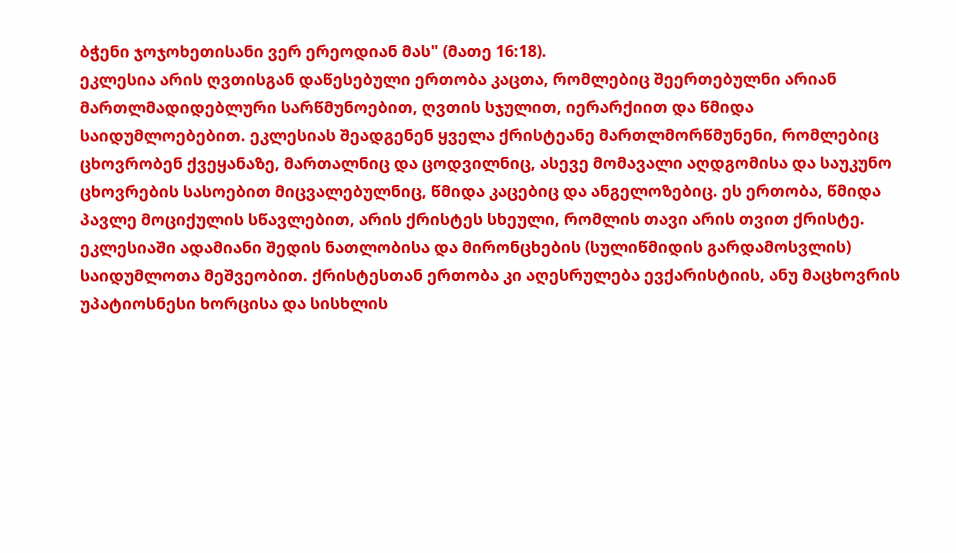ბჭენი ჯოჯოხეთისანი ვერ ერეოდიან მას" (მათე 16:18).
ეკლესია არის ღვთისგან დაწესებული ერთობა კაცთა, რომლებიც შეერთებულნი არიან მართლმადიდებლური სარწმუნოებით, ღვთის სჯულით, იერარქიით და წმიდა საიდუმლოებებით. ეკლესიას შეადგენენ ყველა ქრისტეანე მართლმორწმუნენი, რომლებიც ცხოვრობენ ქვეყანაზე, მართალნიც და ცოდვილნიც, ასევე მომავალი აღდგომისა და საუკუნო ცხოვრების სასოებით მიცვალებულნიც, წმიდა კაცებიც და ანგელოზებიც. ეს ერთობა, წმიდა პავლე მოციქულის სწავლებით, არის ქრისტეს სხეული, რომლის თავი არის თვით ქრისტე.
ეკლესიაში ადამიანი შედის ნათლობისა და მირონცხების (სულიწმიდის გარდამოსვლის) საიდუმლოთა მეშვეობით. ქრისტესთან ერთობა კი აღესრულება ევქარისტიის, ანუ მაცხოვრის უპატიოსნესი ხორცისა და სისხლის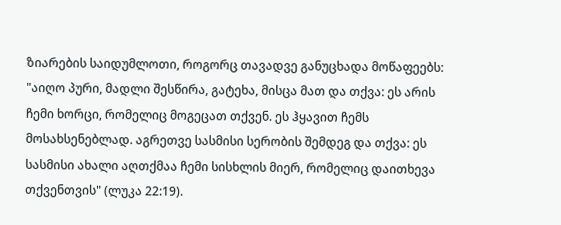ზიარების საიდუმლოთი, როგორც თავადვე განუცხადა მოწაფეებს: "აიღო პური, მადლი შესწირა, გატეხა, მისცა მათ და თქვა: ეს არის ჩემი ხორცი, რომელიც მოგეცათ თქვენ. ეს ჰყავით ჩემს მოსახსენებლად. აგრეთვე სასმისი სერობის შემდეგ და თქვა: ეს სასმისი ახალი აღთქმაა ჩემი სისხლის მიერ, რომელიც დაითხევა თქვენთვის" (ლუკა 22:19).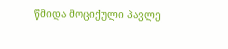წმიდა მოციქული პავლე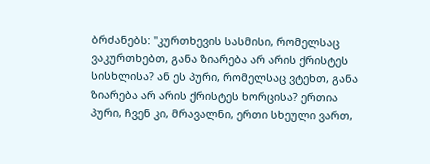ბრძანებს: "კურთხევის სასმისი, რომელსაც ვაკურთხებთ, განა ზიარება არ არის ქრისტეს სისხლისა? ან ეს პური, რომელსაც ვტეხთ, განა ზიარება არ არის ქრისტეს ხორცისა? ერთია პური, ჩვენ კი, მრავალნი, ერთი სხეული ვართ,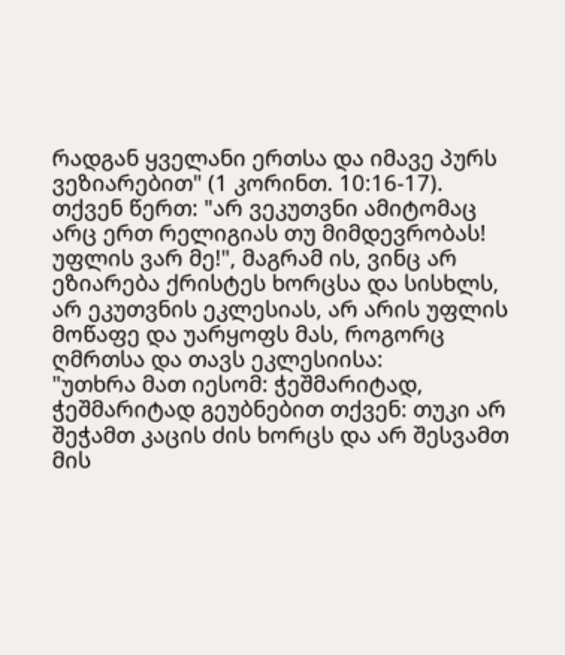რადგან ყველანი ერთსა და იმავე პურს ვეზიარებით" (1 კორინთ. 10:16-17).
თქვენ წერთ: "არ ვეკუთვნი ამიტომაც არც ერთ რელიგიას თუ მიმდევრობას! უფლის ვარ მე!", მაგრამ ის, ვინც არ ეზიარება ქრისტეს ხორცსა და სისხლს, არ ეკუთვნის ეკლესიას, არ არის უფლის მოწაფე და უარყოფს მას, როგორც ღმრთსა და თავს ეკლესიისა:
"უთხრა მათ იესომ: ჭეშმარიტად, ჭეშმარიტად გეუბნებით თქვენ: თუკი არ შეჭამთ კაცის ძის ხორცს და არ შესვამთ მის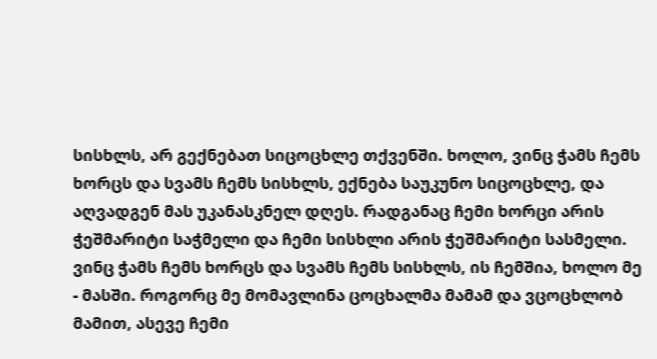სისხლს, არ გექნებათ სიცოცხლე თქვენში. ხოლო, ვინც ჭამს ჩემს ხორცს და სვამს ჩემს სისხლს, ექნება საუკუნო სიცოცხლე, და აღვადგენ მას უკანასკნელ დღეს. რადგანაც ჩემი ხორცი არის ჭეშმარიტი საჭმელი და ჩემი სისხლი არის ჭეშმარიტი სასმელი. ვინც ჭამს ჩემს ხორცს და სვამს ჩემს სისხლს, ის ჩემშია, ხოლო მე - მასში. როგორც მე მომავლინა ცოცხალმა მამამ და ვცოცხლობ მამით, ასევე ჩემი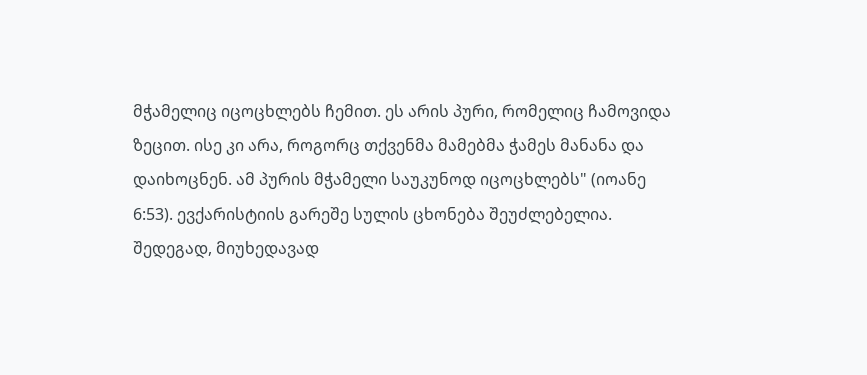მჭამელიც იცოცხლებს ჩემით. ეს არის პური, რომელიც ჩამოვიდა ზეცით. ისე კი არა, როგორც თქვენმა მამებმა ჭამეს მანანა და დაიხოცნენ. ამ პურის მჭამელი საუკუნოდ იცოცხლებს" (იოანე 6:53). ევქარისტიის გარეშე სულის ცხონება შეუძლებელია. შედეგად, მიუხედავად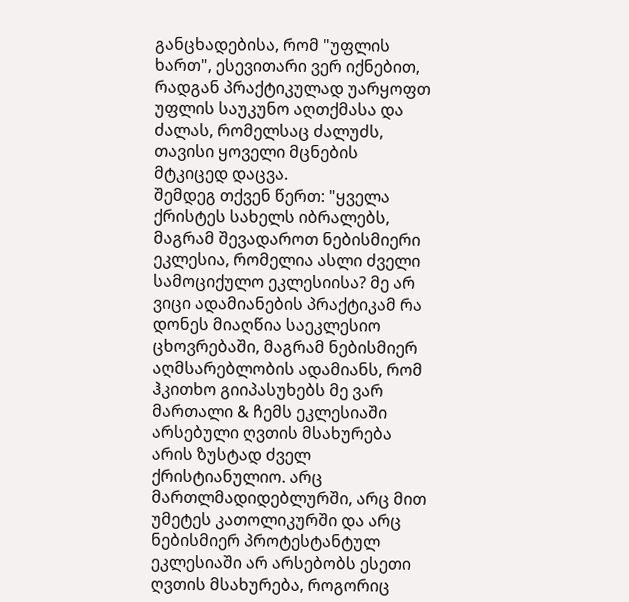განცხადებისა, რომ "უფლის ხართ", ესევითარი ვერ იქნებით, რადგან პრაქტიკულად უარყოფთ უფლის საუკუნო აღთქმასა და ძალას, რომელსაც ძალუძს, თავისი ყოველი მცნების მტკიცედ დაცვა.
შემდეგ თქვენ წერთ: "ყველა ქრისტეს სახელს იბრალებს, მაგრამ შევადაროთ ნებისმიერი ეკლესია, რომელია ასლი ძველი სამოციქულო ეკლესიისა? მე არ ვიცი ადამიანების პრაქტიკამ რა დონეს მიაღწია საეკლესიო ცხოვრებაში, მაგრამ ნებისმიერ აღმსარებლობის ადამიანს, რომ ჰკითხო გიიპასუხებს მე ვარ მართალი & ჩემს ეკლესიაში არსებული ღვთის მსახურება არის ზუსტად ძველ ქრისტიანულიო. არც მართლმადიდებლურში, არც მით უმეტეს კათოლიკურში და არც ნებისმიერ პროტესტანტულ ეკლესიაში არ არსებობს ესეთი ღვთის მსახურება, როგორიც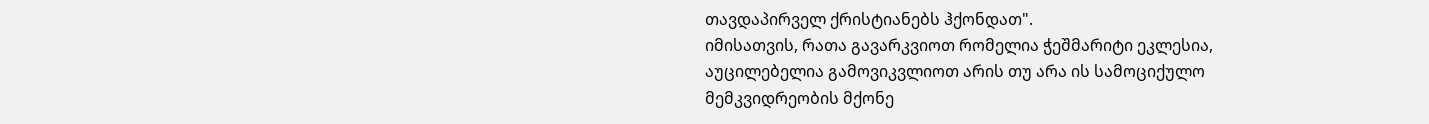თავდაპირველ ქრისტიანებს ჰქონდათ".
იმისათვის, რათა გავარკვიოთ რომელია ჭეშმარიტი ეკლესია, აუცილებელია გამოვიკვლიოთ არის თუ არა ის სამოციქულო მემკვიდრეობის მქონე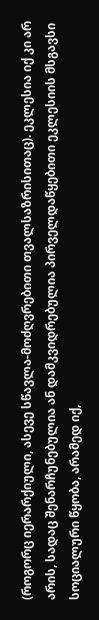(როგორც იერარქიული, ასევე სწავლა-მოძღვრებითი თვალსაზრისითაც). ეკლესია იქ კი არ არის, სადაც შენარჩუნებულია ან დამკვიდრებულია პირველდაწყებითი ეკლესიის მსგავსი სოციალური წყობა, არამედ იქ,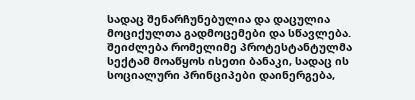სადაც შენარჩუნებულია და დაცულია მოციქულთა გადმოცემები და სწავლება. შეიძლება რომელიმე პროტესტანტულმა სექტამ მოაწყოს ისეთი ბანაკი, სადაც ის სოციალური პრინციპები დაინერგება,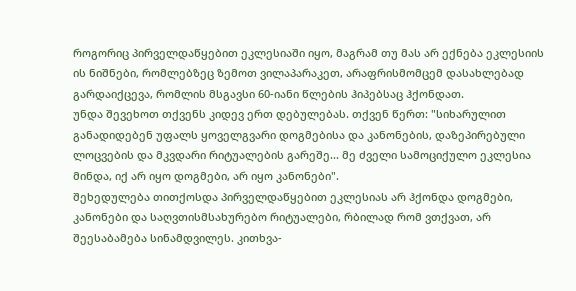როგორიც პირველდაწყებით ეკლესიაში იყო, მაგრამ თუ მას არ ექნება ეკლესიის ის ნიშნები, რომლებზეც ზემოთ ვილაპარაკეთ, არაფრისმომცემ დასახლებად გარდაიქცევა, რომლის მსგავსი 60-იანი წლების ჰიპებსაც ჰქონდათ.
უნდა შევეხოთ თქვენს კიდევ ერთ დებულებას. თქვენ წერთ: "სიხარულით განადიდებენ უფალს ყოველგვარი დოგმებისა და კანონების, დაზეპირებული ლოცვების და მკვდარი რიტუალების გარეშე... მე ძველი სამოციქულო ეკლესია მინდა, იქ არ იყო დოგმები, არ იყო კანონები".
შეხედულება თითქოსდა პირველდაწყებით ეკლესიას არ ჰქონდა დოგმები, კანონები და საღვთისმსახურებო რიტუალები, რბილად რომ ვთქვათ, არ შეესაბამება სინამდვილეს. კითხვა-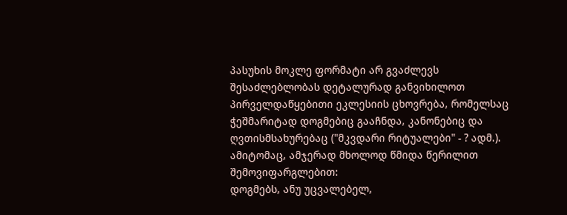პასუხის მოკლე ფორმატი არ გვაძლევს შესაძლებლობას დეტალურად განვიხილოთ პირველდაწყებითი ეკლესიის ცხოვრება, რომელსაც ჭეშმარიტად დოგმებიც გააჩნდა, კანონებიც და ღვთისმსახურებაც ("მკვდარი რიტუალები" - ? ადმ.). ამიტომაც, ამჯერად მხოლოდ წმიდა წერილით შემოვიფარგლებით:
დოგმებს, ანუ უცვალებელ,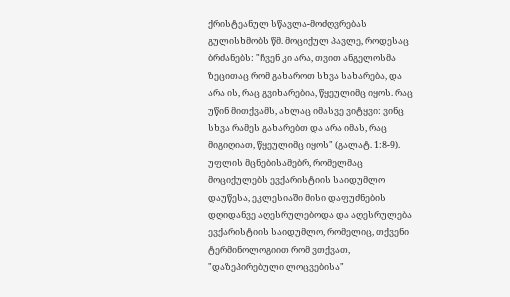ქრისტეანულ სწავლა-მოძღვრებას გულისხმობს წმ. მოციქულ პავლე, როდესაც ბრძანებს: "ჩვენ კი არა, თვით ანგელოსმა ზეცითაც რომ გახაროთ სხვა სახარება, და არა ის, რაც გვიხარებია, წყეულიმც იყოს. რაც უწინ მითქვამს, ახლაც იმასვე ვიტყვი: ვინც სხვა რამეს გახარებთ და არა იმას, რაც მიგიღიათ, წყეულიმც იყოს" (გალატ. 1:8-9).
უფლის მცნებისამებრ, რომელმაც მოციქულებს ევქარისტიის საიდუმლო დაუწესა, ეკლესიაში მისი დაფუძნების დღიდანვე აღესრულებოდა და აღესრულება ევქარისტიის საიდუმლო, რომელიც, თქვენი ტერმინოლოგიით რომ ვთქვათ, "დაზეპირებული ლოცვებისა"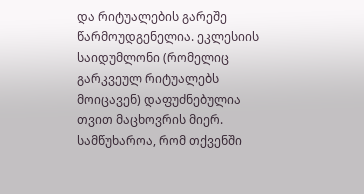და რიტუალების გარეშე წარმოუდგენელია. ეკლესიის საიდუმლონი (რომელიც გარკვეულ რიტუალებს მოიცავენ) დაფუძნებულია თვით მაცხოვრის მიერ.
სამწუხაროა, რომ თქვენში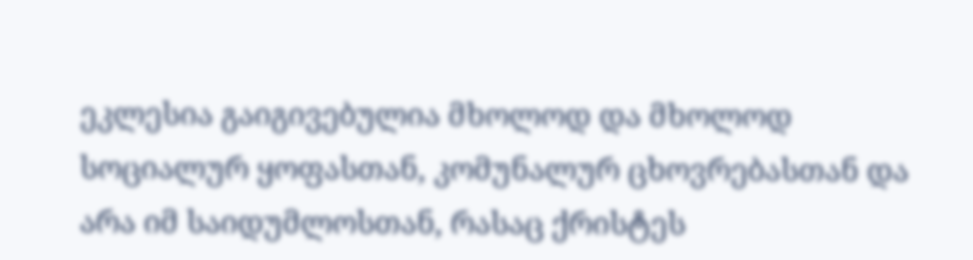ეკლესია გაიგივებულია მხოლოდ და მხოლოდ სოციალურ ყოფასთან, კომუნალურ ცხოვრებასთან და არა იმ საიდუმლოსთან, რასაც ქრისტეს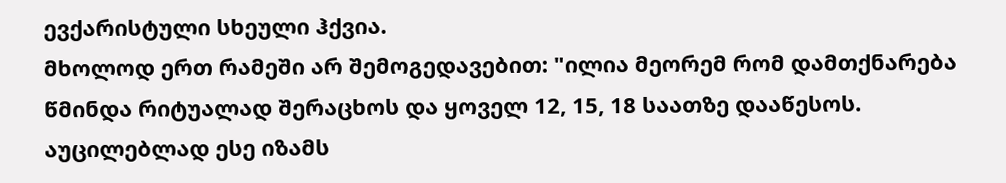ევქარისტული სხეული ჰქვია.
მხოლოდ ერთ რამეში არ შემოგედავებით: "ილია მეორემ რომ დამთქნარება წმინდა რიტუალად შერაცხოს და ყოველ 12, 15, 18 საათზე დააწესოს. აუცილებლად ესე იზამს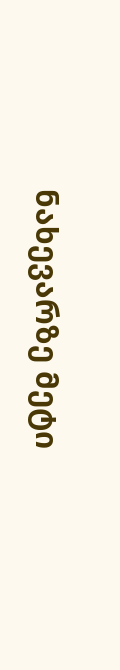ნახევარზე მეტი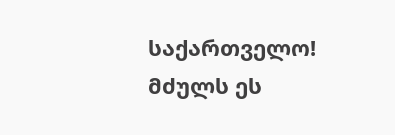საქართველო! მძულს ეს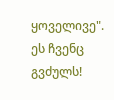ყოველივე".
ეს ჩვენც გვძულს!